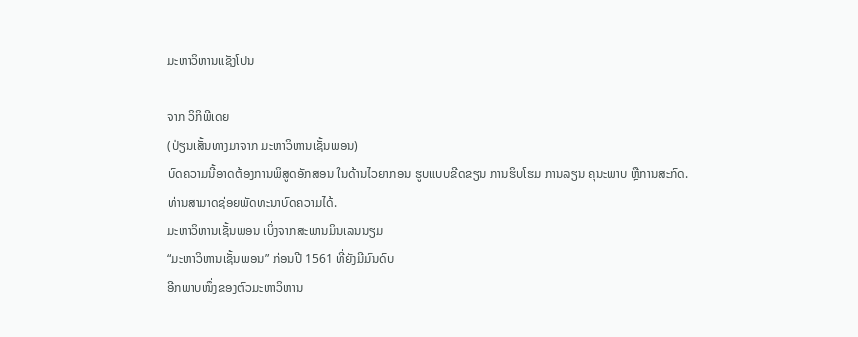ມະຫາວິຫານແຊັງໂປນ

ຈາກ ວິກິພີເດຍ
(ປ່ຽນເສັ້ນທາງມາຈາກ ມະຫາວິຫານເຊັ້ນພອນ)
ບົດຄວາມນີ້ອາດຕ້ອງການພິສູດອັກສອນ ໃນດ້ານໄວຍາກອນ ຮູບແບບຂີດຂຽນ ການຮິບໂຮມ ການລຽນ ຄຸນະພາບ ຫຼືການສະກົດ. ທ່ານສາມາດຊ່ອຍພັດທະນາບົດຄວາມໄດ້.
ມະຫາວິຫານເຊັ້ນພອນ ເບິ່ງຈາກສະພານມິນເລນນຽມ
“ມະຫາວິຫານເຊັ້ນພອນ” ກ່ອນປີ 1561 ທີ່ຍັງມີມົນດົບ
ອີກພາບໜຶ່ງຂອງຕົວມະຫາວິຫານ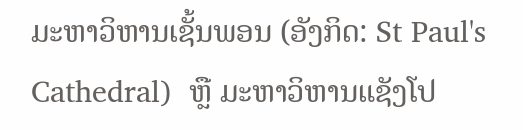ມະຫາວິຫານເຊັ້ນພອນ (ອັງກິດ: St Paul's Cathedral)  ຫຼື ມະຫາວິຫານແຊັງໂປ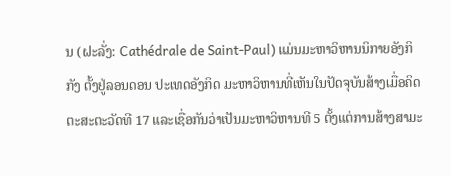ນ (ຝະລັ່ງ: Cathédrale de Saint-Paul) ແມ່ນມະຫາວິຫານນິກາຍອັງກິກັງ ຕັ້ງຢູ່ລອນດອນ ປະເທດອັງກິດ ມະຫາວິຫານທີ່ເຫັນໃນປັດຈຸບັນສ້າງເມື່ອຄິດຕະສະຕະວັດທີ 17 ແລະເຊື່ອກັນວ່າເປັນມະຫາວິຫານທີ 5 ຕັ້ງແຕ່ການສ້າງສາມະ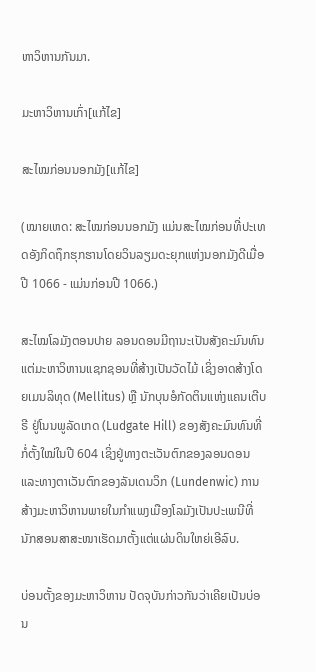ຫາວິຫານກັນມາ.

ມະຫາວິຫານເກົ່າ[ແກ້ໄຂ]

ສະໄໝກ່ອນນອກມັງ[ແກ້ໄຂ]

(ໝາຍເຫດ: ສະໄໝກ່ອນນອກມັງ ແມ່ນສະໄໝກ່ອນທີ່ປະເທດອັງກິດຖຶກຮຸກຮານໂດຍວິນລຽມດະຍຸກແຫ່ງນອກມັງດີເມື່ອປີ 1066 - ແມ່ນກ່ອນປີ 1066.)

ສະໄໝໂລມັງຕອນປາຍ ລອນດອນມີຖານະເປັນສັງຄະມົນທົນ ແຕ່ມະຫາວິຫານແຊກຊອນທີ່ສ້າງເປັນວັດໄມ້ ເຊິ່ງອາດສ້າງໂດຍເມນລິທຸດ (Mellitus) ຫຼື ນັກບຸນອໍກັດຕິນແຫ່ງແຄນເຕີບຣີ ຢູ່ໂນນພູລັດເກດ (Ludgate Hill) ຂອງສັງຄະມົນທົນທີ່ກໍ່ຕັ້ງໃໝ່ໃນປີ 604 ເຊິ່ງຢູ່ທາງຕະເວັນຕົກຂອງລອນດອນ ແລະທາງຕາເວັນຕົກຂອງລັນເດນວິກ (Lundenwic) ການສ້າງມະຫາວິຫານພາຍໃນກຳແພງເມືອງໂລມັງເປັນປະເພນີທີ່ນັກສອນສາສະໜາເຮັດມາຕັ້ງແຕ່ແຜ່ນດິນໃຫຍ່ເອີລົບ.

ບ່ອນຕັ້ງຂອງມະຫາວິຫານ ປັດຈຸບັນກ່າວກັນວ່າເຄີຍເປັນບ່ອນ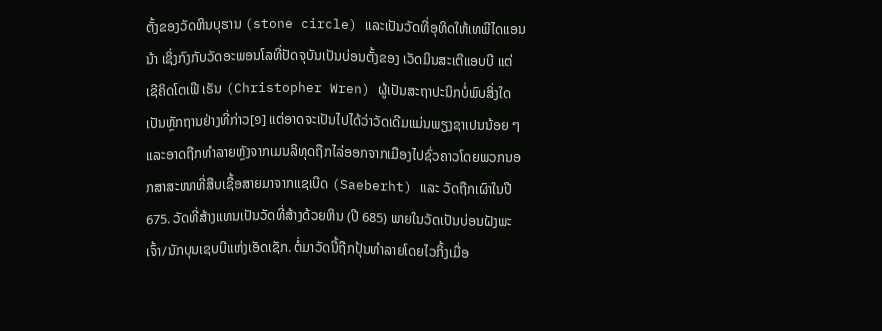ຕັ້ງຂອງວັດຫິນບຸຮານ (stone circle) ແລະເປັນວັດທີ່ອຸທິດໃຫ້ເທພີໄດແອນນ້າ ເຊິ່ງກົງກັບວັດອະພອນໂລທີ່ປັດຈຸບັນເປັນບ່ອນຕັ້ງຂອງ ເວັດມິນສະເຕີແອບບີ ແຕ່ ເຊີຄິດໂຕເຟີ ເຣັນ (Christopher Wren) ຜູ້ເປັນສະຖາປະນິກບໍ່ພົບສິ່ງໃດເປັນຫຼັກຖານຢ່າງທີ່ກ່າວ[໑] ແຕ່ອາດຈະເປັນໄປໄດ້ວ່າວັດເດີມແມ່ນພຽງຊາເປນນ້ອຍ ໆ ແລະອາດຖືກທຳລາຍຫຼັງຈາກເມນລິທຸດຖືກໄລ່ອອກຈາກເມືອງໄປຊົ່ວຄາວໂດຍພວກນອກສາສະໜາທີ່ສືບເຊື້ອສາຍມາຈາກແຊເບີດ (Saeberht) ແລະ ວັດຖືກເຜົາໃນປີ 675. ວັດທີ່ສ້າງແທນເປັນວັດທີ່ສ້າງດ້ວຍຫິນ (ປີ 685) ພາຍໃນວັດເປັນບ່ອນຝັງພະເຈົ້າ/ນັກບຸນເຊບບີແຫ່ງເອັດເຊັກ. ຕໍ່ມາວັດນີ້ຖືກປຸ້ນທຳລາຍໂດຍໄວກິ້ງເມື່ອ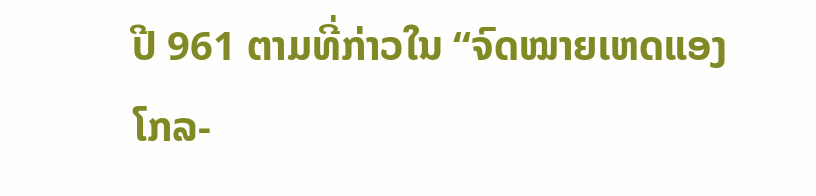ປີ 961 ຕາມທີ່ກ່າວໃນ “ຈົດໝາຍເຫດແອງໂກລ-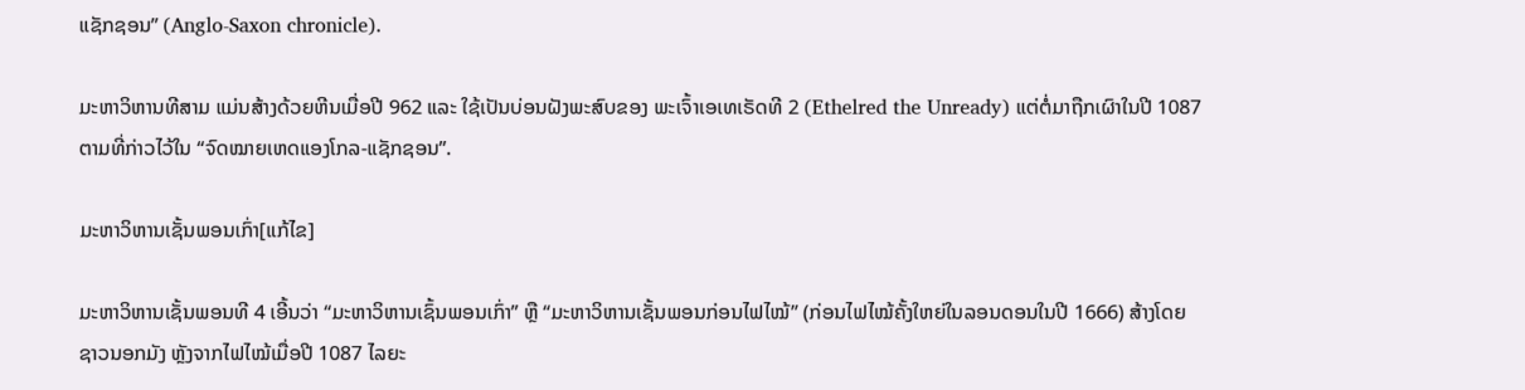ແຊັກຊອນ” (Anglo-Saxon chronicle).

ມະຫາວິຫານທີສາມ ແມ່ນສ້າງດ້ວຍຫີນເມື່ອປີ 962 ແລະ ໃຊ້ເປັນບ່ອນຝັງພະສົບຂອງ ພະເຈົ້າເອເທເຣັດທີ 2 (Ethelred the Unready) ແຕ່ຕໍ່ມາຖືກເຜົາໃນປີ 1087 ຕາມທີ່ກ່າວໄວ້ໃນ “ຈົດໝາຍເຫດແອງໂກລ-ແຊັກຊອນ”.

ມະຫາວິຫານເຊັ້ນພອນເກົ່າ[ແກ້ໄຂ]

ມະຫາວິຫານເຊັ້ນພອນທີ 4 ເອີ້ນວ່າ “ມະຫາວິຫານເຊົ້ນພອນເກົ່າ” ຫຼື “ມະຫາວິຫານເຊັ້ນພອນກ່ອນໄຟໄໝ້” (ກ່ອນໄຟໄໝ້ຄັ້ງໃຫຍ່ໃນລອນດອນໃນປີ 1666) ສ້າງໂດຍຊາວນອກມັງ ຫຼັງຈາກໄຟໄໝ້ເມື່ອປີ 1087 ໄລຍະ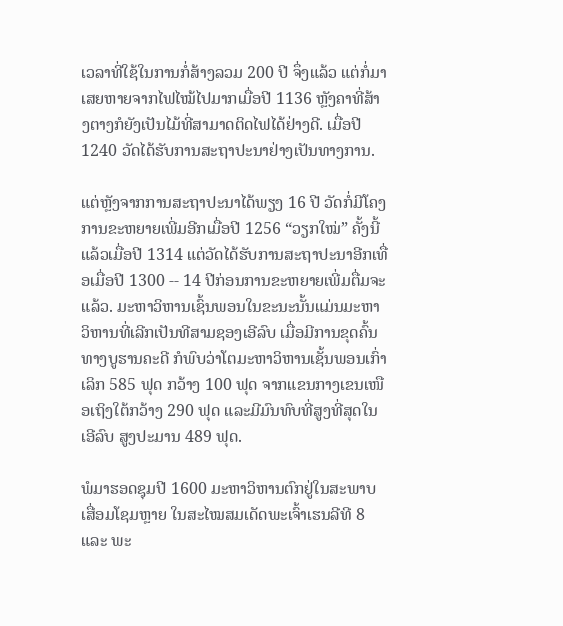ເວລາທີ່ໃຊ້ໃນການກໍ່ສ້າງລວມ 200 ປີ ຈຶ່ງແລ້ວ ແຕ່ກໍ່ມາເສຍຫາຍຈາກໄຟໄໝ້ໄປມາກເມື່ອປີ 1136 ຫຼັງຄາທີ່ສ້າງຕາງກໍຍັງເປັນໄມ້ທີ່ສາມາດຕິດໄຟໄດ້ຢ່າງດີ. ເມື່ອປີ 1240 ວັດໄດ້ຮັບການສະຖາປະນາຢ່າງເປັນທາງການ.

ແຕ່ຫຼັງຈາກການສະຖາປະນາໄດ້ພຽງ 16 ປີ ວັດກໍ່ມີໂຄງການຂະຫຍາຍເພີ່ມອີກເມື່ອປີ 1256 “ວຽກໃໝ່” ຄັ້ງນີ້ແລ້ວເມື່ອປີ 1314 ແຕ່ວັດໄດ້ຮັບການສະຖາປະນາອີກເທື່ອເມື່ອປີ 1300 -- 14 ປີກ່ອນການຂະຫຍາຍເພີ່ມຕື່ມຈະແລ້ວ. ມະຫາວິຫານເຊົ້ນພອນໃນຂະນະນັ້ນແມ່ນມະຫາວິຫານທີ່ເລີກເປັນທີສາມຊອງເອີລົບ ເມື່ອມີການຂຸດຄົ້ນທາງບູຮານຄະດີ ກໍພົບວ່າໂຕມະຫາວິຫານເຊັ້ນພອນເກົ່າເລິກ 585 ຟຸດ ກວ້າງ 100 ຟຸດ ຈາກແຂນກາງເຂນເໜືອເຖິງໃຕ້ກວ້າງ 290 ຟຸດ ແລະມີມົນທົບທີ່ສູງທີ່ສຸດໃນເອີລົບ ສູງປະມານ 489 ຟຸດ.

ພໍມາຮອດຊຸມປີ 1600 ມະຫາວິຫານຕົກຢູ່ໃນສະພາບເສື່ອມໂຊມຫຼາຍ ໃນສະໄໝສມເດັດພະເຈົ້າເຮນລີທີ 8 ແລະ ພະ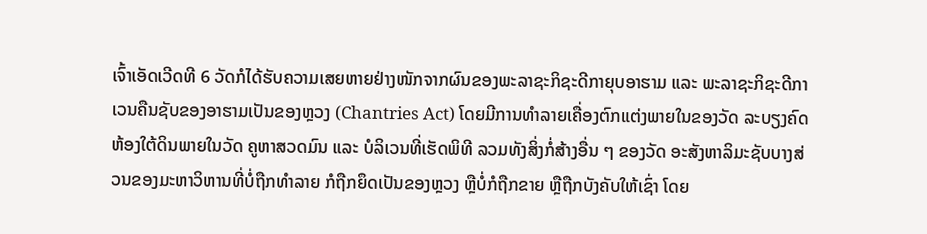ເຈົ້າເອັດເວີດທີ 6 ວັດກໍໄດ້ຮັບຄວາມເສຍຫາຍຢ່າງໜັກຈາກຜົນຂອງພະລາຊະກິຊະດີກາຍຸບອາຮາມ ແລະ ພະລາຊະກິຊະດີກາເວນຄືນຊັບຂອງອາຮາມເປັນຂອງຫຼວງ (Chantries Act) ໂດຍມີການທຳລາຍເຄື່ອງຕົກແຕ່ງພາຍໃນຂອງວັດ ລະບຽງຄົດ ຫ້ອງໃຕ້ດິນພາຍໃນວັດ ຄູຫາສວດມົນ ແລະ ບໍລິເວນທີ່ເຮັດພິທີ ລວມທັງສິ່ງກໍ່ສ້າງອື່ນ ໆ ຂອງວັດ ອະສັງຫາລິມະຊັບບາງສ່ວນຂອງມະຫາວິຫານທີ່ບໍ່ຖືກທຳລາຍ ກໍຖືກຍຶດເປັນຂອງຫຼວງ ຫຼືບໍ່ກໍຖືກຂາຍ ຫຼືຖືກບັງຄັບໃຫ້ເຊົ່າ ໂດຍ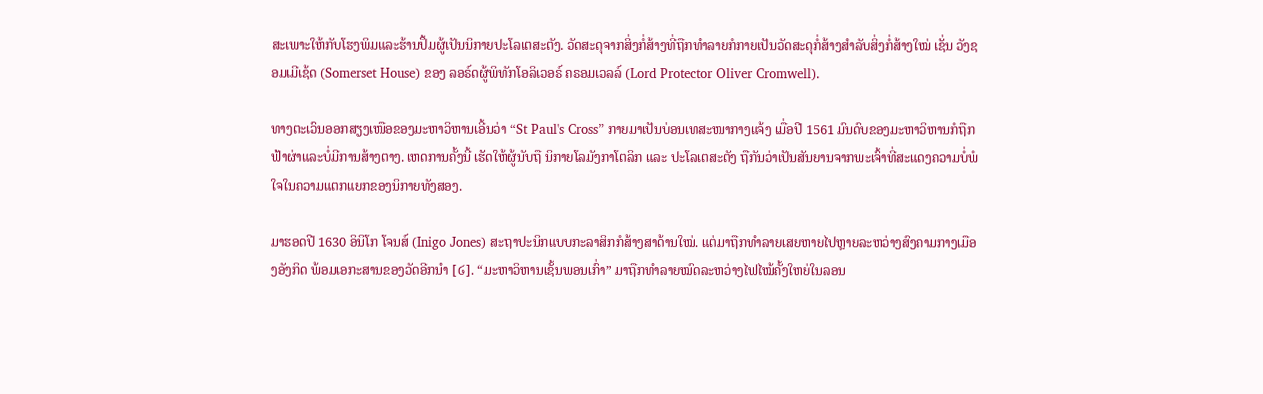ສະເພາະໃຫ້ກັບໂຮງພິມແລະຮ້ານປຶ້ມຜູ້ເປັນນິກາຍປະໂລເຕສະຕັງ. ວັດສະດຸຈາກສິ່ງກໍ່ສ້າງທີ່ຖືກທຳລາຍກໍກາຍເປັນວັດສະດຸກໍ່ສ້າງສຳລັບສິ່ງກໍ່ສ້າງໃໝ່ ເຊັ່ນ ວັງຊອມເມີເຊ້ດ (Somerset House) ຂອງ ລອຣ໌ດຜູ້ພິທັກໂອລິເວອຣ໌ ຄຣອມເວລລ໌ (Lord Protector Oliver Cromwell).

ທາງຕະເວົນອອກສຽງເໜືອຂອງມະຫາວິຫານເອີ້ນວ່າ “St Paul's Cross” ກາຍມາເປັນບ່ອນເທສະໜາກາງແຈ້ງ ເມື່ອປີ 1561 ມົນດົບຂອງມະຫາວິຫານກໍຖືກຟ້າຜ່າແລະບໍ່ມີການສ້າງຕາງ. ເຫດການຄັ້ງນີ້ ເຮັດໃຫ້ຜູ້ນັບຖື ນິກາຍໂລມັງກາໂຕລິກ ແລະ ປະໂລເຕສະຕັງ ຖືກັນວ່າເປັນສັນຍານຈາກພະເຈົ້າທີ່ສະແດງຄວາມບໍ່ພໍໃຈໃນຄວາມແຕກແຍກຂອງນິກາຍທັງສອງ.

ມາຮອດປີ 1630 ອິນິໂກ ໂຈນສ໌ (Inigo Jones) ສະຖາປະນິກແບບກະລາສິກກໍສ້າງສາດ້ານໃໝ່. ແຕ່ມາຖືກທຳລາຍເສຍຫາຍໄປຫຼາຍລະຫວ່າງສົງຄາມກາງເມືອງອັງກິດ ພ້ອມເອກະສານຂອງວັດອີກນຳ [໒]. “ມະຫາວິຫານເຊັ້ນພອນເກົ່າ” ມາຖືກທຳລາຍໝົດລະຫວ່າງໄຟໄໝ້ຄັ້ງໃຫຍ່ໃນລອນ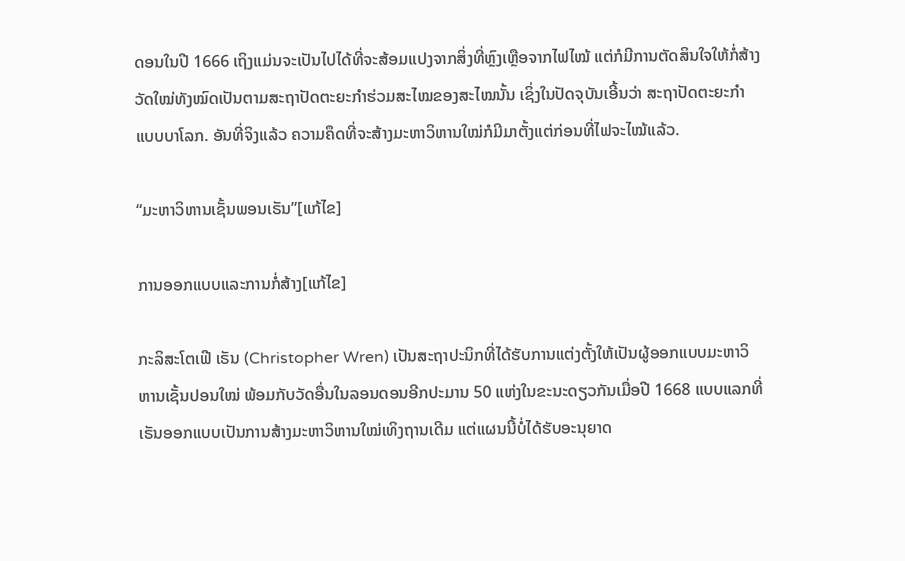ດອນໃນປີ 1666 ເຖິງແມ່ນຈະເປັນໄປໄດ້ທີ່ຈະສ້ອມແປງຈາກສິ່ງທີ່ຫຼົງເຫຼືອຈາກໄຟໄໝ້ ແຕ່ກໍມີການຕັດສິນໃຈໃຫ້ກໍ່ສ້າງວັດໃໝ່ທັງໝົດເປັນຕາມສະຖາປັດຕະຍະກຳຮ່ວມສະໄໝຂອງສະໄໝນັ້ນ ເຊິ່ງໃນປັດຈຸບັນເອີ້ນວ່າ ສະຖາປັດຕະຍະກຳແບບບາໂລກ. ອັນທີ່ຈິງແລ້ວ ຄວາມຄຶດທີ່ຈະສ້າງມະຫາວິຫານໃໝ່ກໍມີມາຕັ້ງແຕ່ກ່ອນທີ່ໄຟຈະໄໝ້ແລ້ວ.

“ມະຫາວິຫານເຊັ້ນພອນເຣັນ”[ແກ້ໄຂ]

ການອອກແບບແລະການກໍ່ສ້າງ[ແກ້ໄຂ]

ກະລິສະໂຕເຟີ ເຣັນ (Christopher Wren) ເປັນສະຖາປະນິກທີ່ໄດ້ຮັບການແຕ່ງຕັ້ງໃຫ້ເປັນຜູ້ອອກແບບມະຫາວິຫານເຊັ້ນປອນໃໝ່ ພ້ອມກັບວັດອື່ນໃນລອນດອນອີກປະມານ 50 ແຫ່ງໃນຂະນະດຽວກັນເມື່ອປີ 1668 ແບບແລກທີ່ເຣັນອອກແບບເປັນການສ້າງມະຫາວິຫານໃໝ່ເທິງຖານເດີມ ແຕ່ແຜນນີ້ບໍ່ໄດ້ຮັບອະນຸຍາດ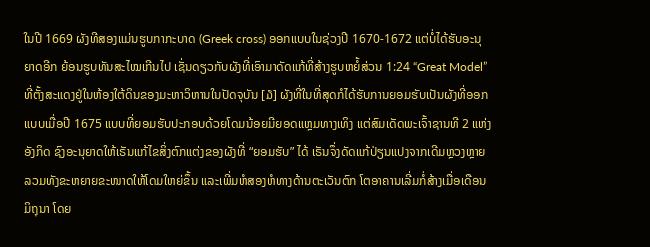ໃນປີ 1669 ຜັງທີສອງແມ່ນຮູບກາກະບາດ (Greek cross) ອອກແບບໃນຊ່ວງປີ 1670-1672 ແຕ່ບໍ່ໄດ້ຮັບອະນຸຍາດອີກ ຍ້ອນຮູບທັນສະໄໝເກີນໄປ ເຊັ່ນດຽວກັບຜັງທີ່ເອົາມາດັດແກ້ທີ່ສ້າງຮູບຫຍໍ້ສ່ວນ 1:24 “Great Model” ທີ່ຕັ້ງສະແດງຢູ່ໃນຫ້ອງໃຕ້ດິນຂອງມະຫາວິຫານໃນປັດຈຸບັນ [໓] ຜັງທີ່ໃນທີ່ສຸດກໍໄດ້ຮັບການຍອມຮັບເປັນຜັງທີ່ອອກແບບເມື່ອປີ 1675 ແບບທີ່ຍອມຮັບປະກອບດ້ວຍໂດມນ້ອຍມີຍອດແຫຼມທາງເທິງ ແຕ່ສົມເດັດພະເຈົ້າຊານທີ 2 ແຫ່ງອັງກິດ ຊົງອະນຸຍາດໃຫ້ເຣັນແກ້ໄຂສິ່ງຕົກແຕ່ງຂອງຜັງທີ່ “ຍອມຮັບ” ໄດ້ ເຣັນຈຶ່ງດັດແກ້ປ່ຽນແປງຈາກເດີມຫຼວງຫຼາຍ ລວມທັງຂະຫຍາຍຂະໜາດໃຫ້ໂດມໃຫຍ່ຂຶ້ນ ແລະເພີ່ມຫໍສອງຫໍທາງດ້ານຕະເວັນຕົກ ໂຕອາຄານເລີ່ມກໍ່ສ້າງເມື່ອເດືອນມິຖຸນາ ໂດຍ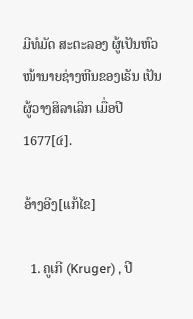ມີທໍມັດ ສະຕະລອງ ຜູ້ເປັນຫົວໜ້ານາຍຊ່າງຫີນຂອງເຣັນ ເປັນຜູ້ວາງສິລາເລິກ ເມື່ອປີ 1677[໔].

ອ້າງອີງ[ແກ້ໄຂ]

  1. ຄູເກີ (Kruger) , ປີ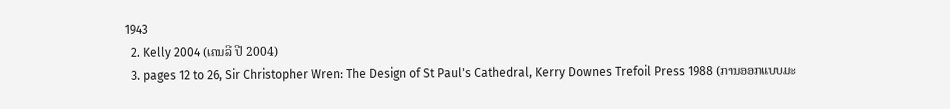1943
  2. Kelly 2004 (ເຄນລີ ປີ 2004)
  3. pages 12 to 26, Sir Christopher Wren: The Design of St Paul's Cathedral, Kerry Downes Trefoil Press 1988 (ການອອກແບບມະ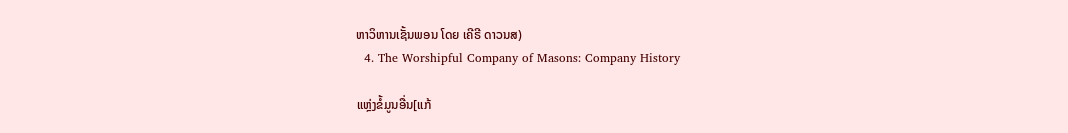ຫາວິຫານເຊັ້ນພອນ ໂດຍ ເຄີຣີ ດາວນສ)
  4. The Worshipful Company of Masons: Company History

ແຫຼ່ງຂໍ້ມູນອື່ນ[ແກ້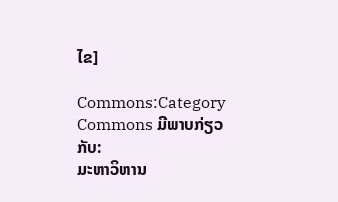ໄຂ]

Commons:Category
Commons ມີພາບກ່ຽວກັບ:
ມະຫາວິຫານ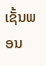ເຊັ້ນພອນ